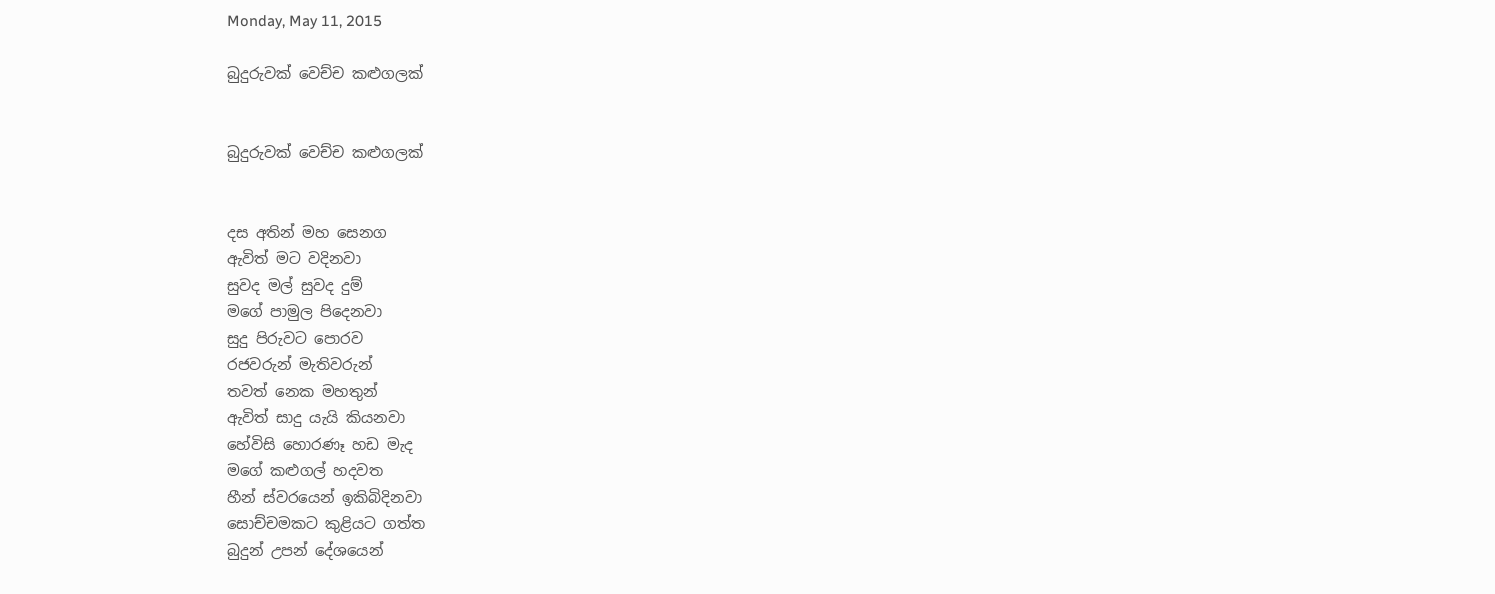Monday, May 11, 2015

බුදුරුවක් වෙච්ච කළුගලක්


බුදුරුවක් වෙච්ච කළුගලක්


දස අතින් මහ සෙනග
ඇවිත් මට වදිනවා
සුවද මල් සුවද දුම්
මගේ පාමුල පිදෙනවා
සුදු පිරුවට පොරව
රජවරුන් මැතිවරුන්
තවත් නෙක මහතුන්
ඇවිත් සාදු යැයි කියනවා
හේවිසි හොරණෑ හඩ මැද
මගේ කළුගල් හදවත
හීන් ස්වරයෙන් ඉකිබිදිනවා
සොච්චමකට කුළියට ගත්ත
බුදුන් උපන් දේශයෙන්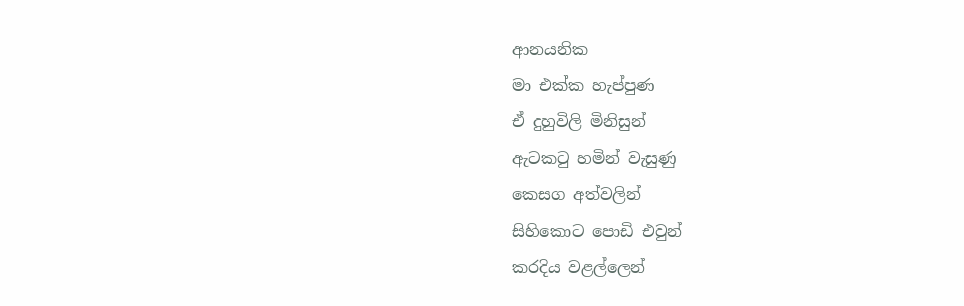ආනයනික
මා එක්ක හැප්පුණ
ඒ දුහුවිලි මිනිසුන්
ඇටකටු හමින් වැසුණු
කෙසග අත්වලින්
සිහිකොට පොඩි එවුන්
කරදිය වළල්ලෙන්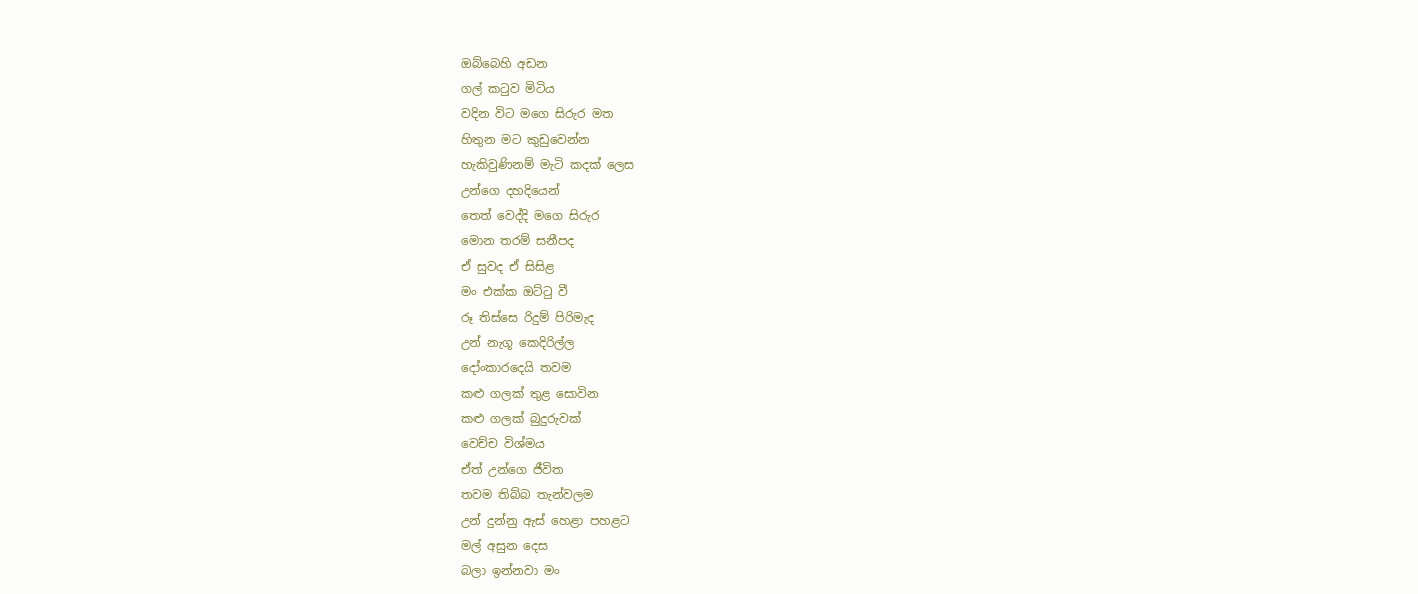ඔබ්බෙහි අඩන
ගල් කටුව මිටිය
වදින විට මගෙ සිරුර මත
හිතුන මට කුඩුවෙන්න
හැකිවුණිනම් මැටි කදක් ලෙස
උන්ගෙ දහදියෙන්
තෙත් වෙද්දි මගෙ සිරුර
මොන තරම් සනීපද
ඒ සුවද ඒ සිසිළ
මං එක්ක ඔට්ටු වී
රූ තිස්සෙ රිදුම් පිරිමැද
උන් නැගූ කෙදිරිල්ල
දෝංකාරදෙයි තවම
කළු ගලක් තුළ සොවින
කළු ගලක් බුදුරුවක්
වෙච්ච විශ්මය
ඒත් උන්ගෙ ජීවිත
තවම තිබ්බ තැන්වලම
උන් දුන්නු ඇස් හෙළා පහළට
මල් අසුන දෙස
බලා ඉන්නවා මං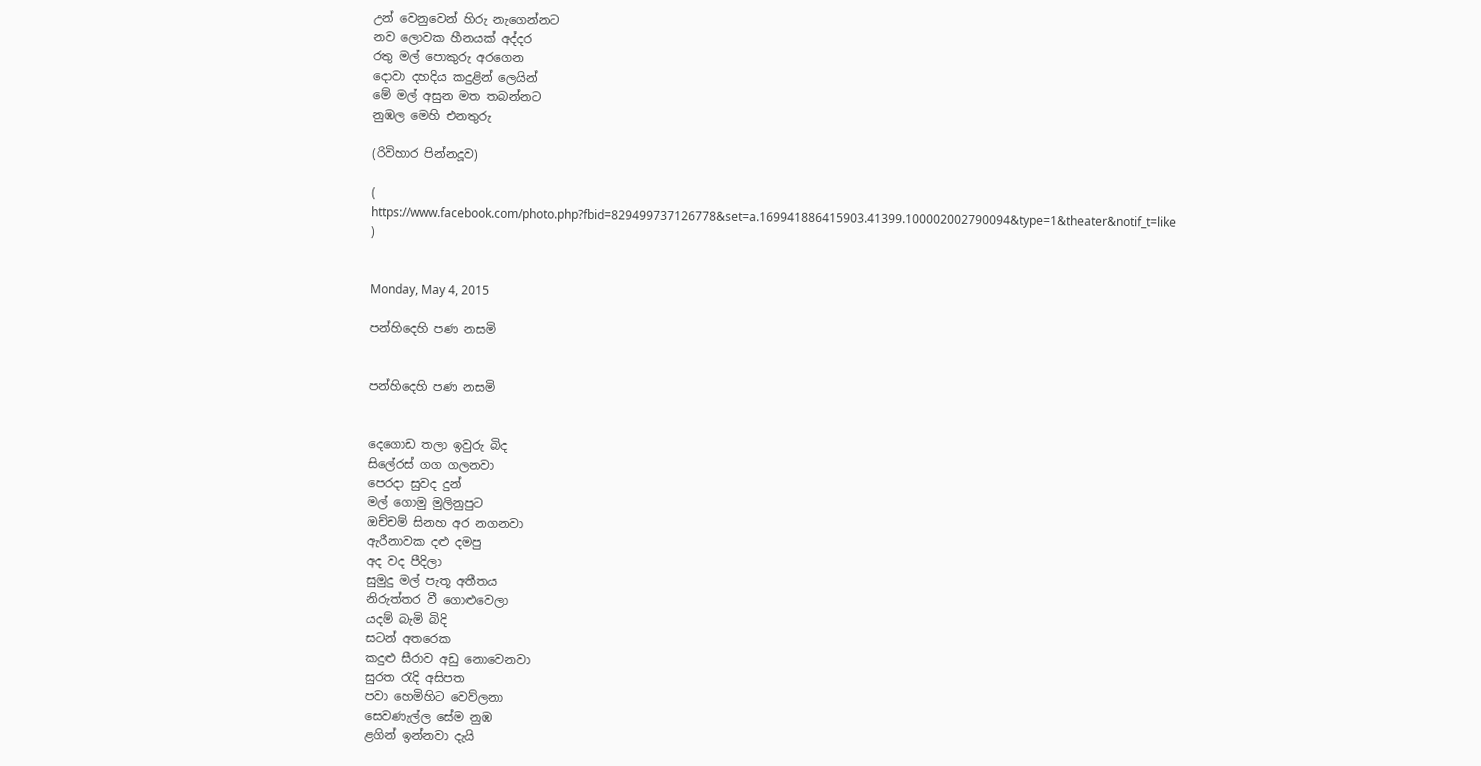උන් වෙනුවෙන් හිරු නැගෙන්නට
නව ලොවක හීනයක් අද්දර
රතු මල් පොකුරු අරගෙන
දොවා දහදිය කදුළින් ලෙයින්
මේ මල් අසුන මත තබන්නට
නුඹල මෙහි එනතුරු

(රිවිහාර පින්නදූව)

( https://www.facebook.com/photo.php?fbid=829499737126778&set=a.169941886415903.41399.100002002790094&type=1&theater&notif_t=like )


Monday, May 4, 2015

පන්හිදෙහි පණ නසමි


පන්හිදෙහි පණ නසමි


දෙගොඩ තලා ඉවුරු බිද
සිලේරස් ගග ගලනවා
පෙරදා සුවද දුන්
මල් ගොමු මුලිනුපුට
ඔච්චම් සිනහ අර නගනවා
ඇරීනාවක දළු දමපු
අද වද පීදිලා
සුමුදු මල් පැතූ අතීතය
නිරුත්තර වී ගොළුවෙලා
යදම් බැමි බිදි
සටන් අතරෙක
කදුළු සීරාව අඩු නොවෙනවා
සුරත රැදි අසිපත
පවා හෙමිහිට වෙව්ලනා
සෙවණැල්ල සේම නුඹ
ළගින් ඉන්නවා දැයි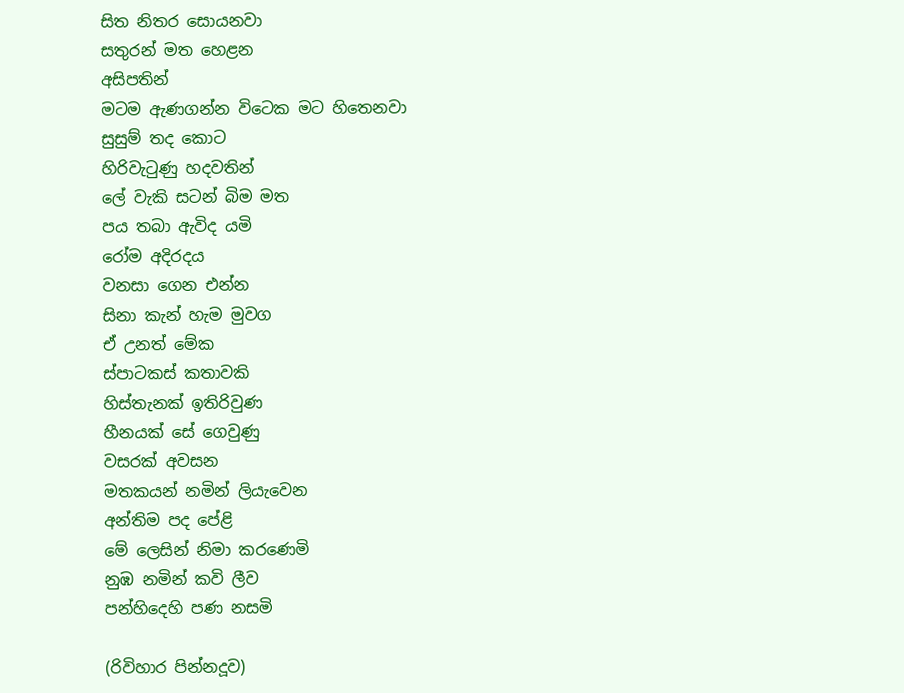සිත නිතර සොයනවා
සතුරන් මත හෙළන
අසිපතින්
මටම ඇණගන්න විටෙක මට හිතෙනවා
සුසුම් තද කොට
හිරිවැටුණු හදවතින්
ලේ වැකි සටන් බිම මත
පය තබා ඇවිද යමි
රෝම අදිරදය
වනසා ගෙන එන්න
සිනා කැන් හැම මුවග
ඒ උනත් මේක
ස්පාටකස් කතාවකි
හිස්තැනක් ඉතිරිවුණ
හීනයක් සේ ගෙවුණු
වසරක් අවසන
මතකයන් නමින් ලියැවෙන
අන්තිම පද පේළි
මේ ලෙසින් නිමා කරණෙමි
නුඹ නමින් කවි ලීව
පන්හිදෙහි පණ නසමි

(රිවිහාර පින්නදූව)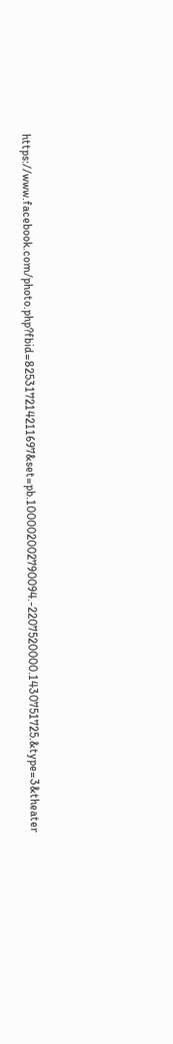https://www.facebook.com/photo.php?fbid=825317214211697&set=pb.100002002790094.-2207520000.1430751725.&type=3&theater